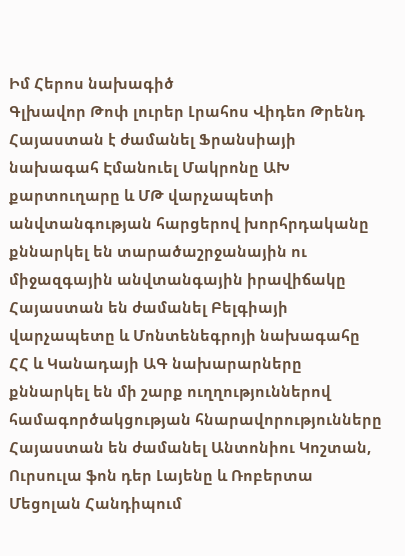Իմ Հերոս նախագիծ
Գլխավոր Թոփ լուրեր Լրահոս Վիդեո Թրենդ
Հայաստան է ժամանել Ֆրանսիայի նախագահ Էմանուել Մակրոնը ԱԽ քարտուղարը և ՄԹ վարչապետի անվտանգության հարցերով խորհրդականը քննարկել են տարածաշրջանային ու միջազգային անվտանգային իրավիճակը Հայաստան են ժամանել Բելգիայի վարչապետը և Մոնտենեգրոյի նախագահը ՀՀ և Կանադայի ԱԳ նախարարները քննարկել են մի շարք ուղղություններով համագործակցության հնարավորությունները Հայաստան են ժամանել Անտոնիու Կոշտան, Ուրսուլա ֆոն դեր Լայենը և Ռոբերտա Մեցոլան Հանդիպում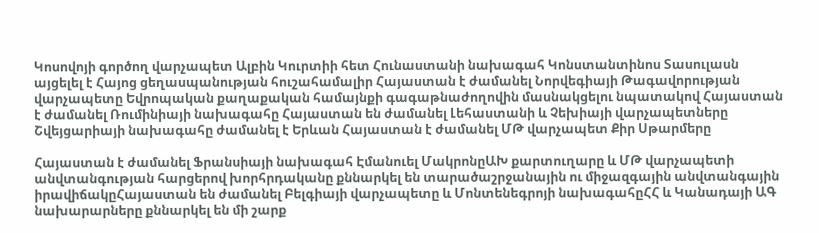Կոսովոյի գործող վարչապետ Ալբին Կուրտիի հետ Հունաստանի նախագահ Կոնստանտինոս Տասուլասն այցելել է Հայոց ցեղասպանության հուշահամալիր Հայաստան է ժամանել Նորվեգիայի Թագավորության վարչապետը Եվրոպական քաղաքական համայնքի գագաթնաժողովին մասնակցելու նպատակով Հայաստան է ժամանել Ռումինիայի նախագահը Հայաստան են ժամանել Լեհաստանի և Չեխիայի վարչապետները Շվեյցարիայի նախագահը ժամանել է Երևան Հայաստան է ժամանել ՄԹ վարչապետ Քիր Սթարմերը

Հայաստան է ժամանել Ֆրանսիայի նախագահ Էմանուել ՄակրոնըԱԽ քարտուղարը և ՄԹ վարչապետի անվտանգության հարցերով խորհրդականը քննարկել են տարածաշրջանային ու միջազգային անվտանգային իրավիճակըՀայաստան են ժամանել Բելգիայի վարչապետը և Մոնտենեգրոյի նախագահըՀՀ և Կանադայի ԱԳ նախարարները քննարկել են մի շարք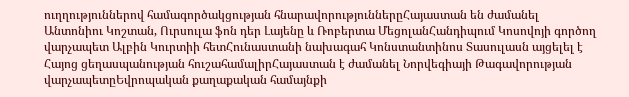ուղղություններով համագործակցության հնարավորություններըՀայաստան են ժամանել Անտոնիու Կոշտան, Ուրսուլա ֆոն դեր Լայենը և Ռոբերտա ՄեցոլանՀանդիպում Կոսովոյի գործող վարչապետ Ալբին Կուրտիի հետՀունաստանի նախագահ Կոնստանտինոս Տասուլասն այցելել է Հայոց ցեղասպանության հուշահամալիրՀայաստան է ժամանել Նորվեգիայի Թագավորության վարչապետըԵվրոպական քաղաքական համայնքի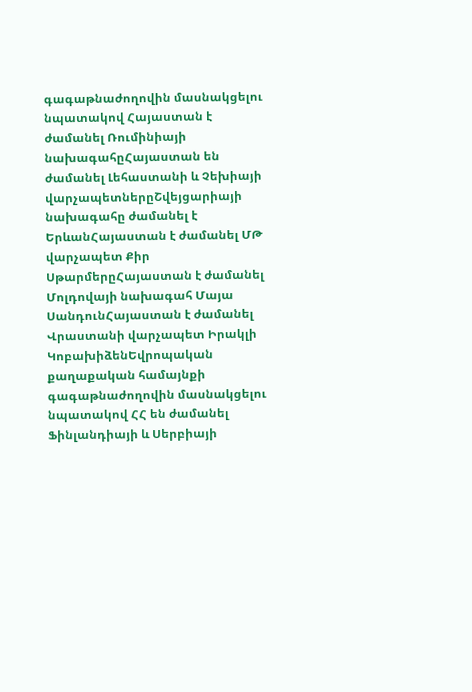գագաթնաժողովին մասնակցելու նպատակով Հայաստան է ժամանել Ռումինիայի նախագահըՀայաստան են ժամանել Լեհաստանի և Չեխիայի վարչապետներըՇվեյցարիայի նախագահը ժամանել է ԵրևանՀայաստան է ժամանել ՄԹ վարչապետ Քիր ՍթարմերըՀայաստան է ժամանել Մոլդովայի նախագահ Մայա ՍանդունՀայաստան է ժամանել Վրաստանի վարչապետ Իրակլի ԿոբախիձենԵվրոպական քաղաքական համայնքի գագաթնաժողովին մասնակցելու նպատակով ՀՀ են ժամանել Ֆինլանդիայի և Սերբիայի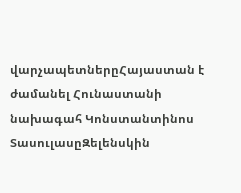վարչապետներըՀայաստան է ժամանել Հունաստանի նախագահ Կոնստանտինոս ՏասուլասըԶելենսկին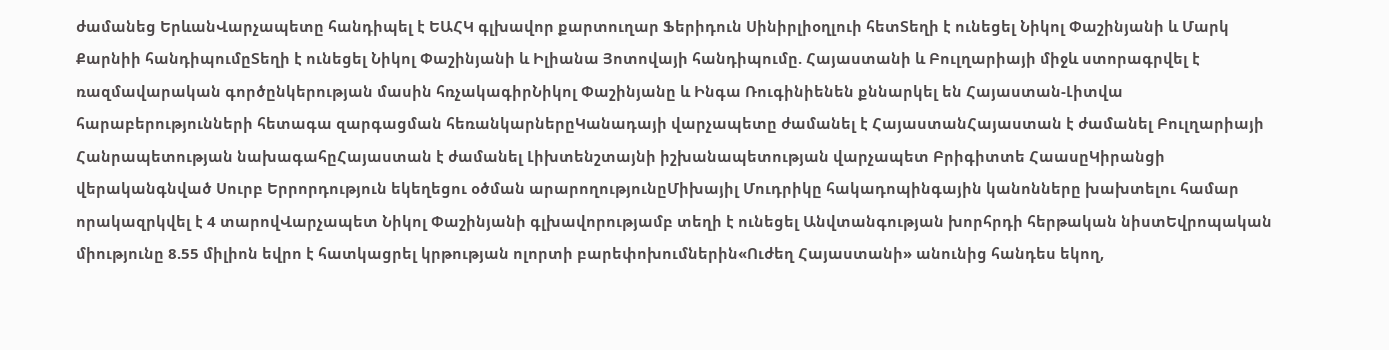ժամանեց ԵրևանՎարչապետը հանդիպել է ԵԱՀԿ գլխավոր քարտուղար Ֆերիդուն Սինիրլիօղլուի հետՏեղի է ունեցել Նիկոլ Փաշինյանի և Մարկ Քարնիի հանդիպումըՏեղի է ունեցել Նիկոլ Փաշինյանի և Իլիանա Յոտովայի հանդիպումը. Հայաստանի և Բուլղարիայի միջև ստորագրվել է ռազմավարական գործընկերության մասին հռչակագիրՆիկոլ Փաշինյանը և Ինգա Ռուգինիենեն քննարկել են Հայաստան-Լիտվա հարաբերությունների հետագա զարգացման հեռանկարներըԿանադայի վարչապետը ժամանել է ՀայաստանՀայաստան է ժամանել Բուլղարիայի Հանրապետության նախագահըՀայաստան է ժամանել Լիխտենշտայնի իշխանապետության վարչապետ Բրիգիտտե ՀաասըԿիրանցի վերականգնված Սուրբ Երրորդություն եկեղեցու օծման արարողությունըՄիխայիլ Մուդրիկը հակադոպինգային կանոնները խախտելու համար որակազրկվել է 4 տարովՎարչապետ Նիկոլ Փաշինյանի գլխավորությամբ տեղի է ունեցել Անվտանգության խորհրդի հերթական նիստԵվրոպական միությունը 8.55 միլիոն եվրո է հատկացրել կրթության ոլորտի բարեփոխումներին«Ուժեղ Հայաստանի» անունից հանդես եկող,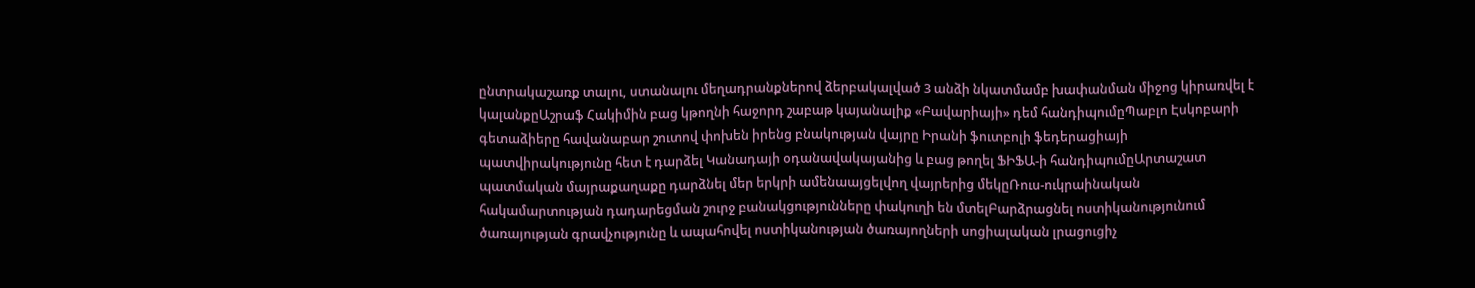ընտրակաշառք տալու, ստանալու մեղադրանքներով ձերբակալված 3 անձի նկատմամբ խափանման միջոց կիրառվել է կալանքըԱշրաֆ Հակիմին բաց կթողնի հաջորդ շաբաթ կայանալիք «Բավարիայի» դեմ հանդիպումըՊաբլո Էսկոբարի գետաձիերը հավանաբար շուտով փոխեն իրենց բնակության վայրը Իրանի ֆուտբոլի ֆեդերացիայի պատվիրակությունը հետ է դարձել Կանադայի օդանավակայանից և բաց թողել ՖԻՖԱ-ի հանդիպումըԱրտաշատ պատմական մայրաքաղաքը դարձնել մեր երկրի ամենաայցելվող վայրերից մեկըՌուս-ուկրաինական հակամարտության դադարեցման շուրջ բանակցությունները փակուղի են մտելԲարձրացնել ոստիկանությունում ծառայության գրավչությունը և ապահովել ոստիկանության ծառայողների սոցիալական լրացուցիչ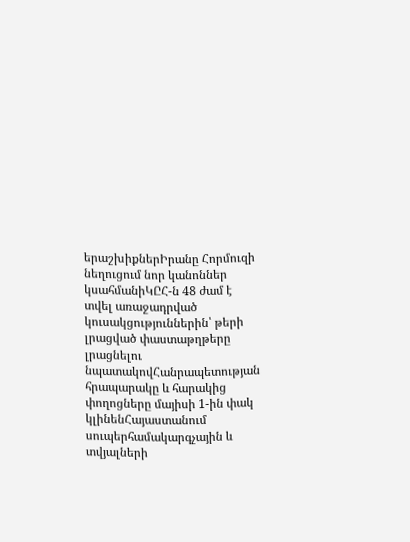երաշխիքներԻրանը Հորմուզի նեղուցում նոր կանոններ կսահմանիԿԸՀ-ն 48 ժամ է տվել առաջադրված կուսակցություններին՝ թերի լրացված փաստաթղթերը լրացնելու նպատակովՀանրապետության հրապարակը և հարակից փողոցները մայիսի 1-ին փակ կլինենՀայաստանում սուպերհամակարգչային և տվյալների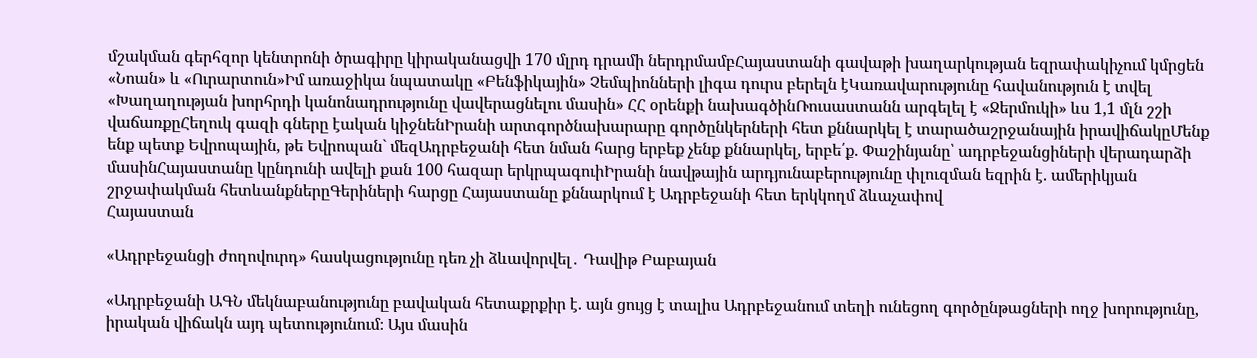մշակման գերհզոր կենտրոնի ծրագիրը կիրականացվի 170 մլրդ դրամի ներդրմամբՀայաստանի գավաթի խաղարկության եզրափակիչում կմրցեն «Նոան» և «Ուրարտուն»Իմ առաջիկա նպատակը «Բենֆիկային» Չեմպիոնների լիգա դուրս բերելն էԿառավարությունը հավանություն է տվել «Խաղաղության խորհրդի կանոնադրությունը վավերացնելու մասին» ՀՀ օրենքի նախագծինՌուսաստանն արգելել է «Ջերմուկի» ևս 1,1 մլն շշի վաճառքըՀեղուկ գազի գները էական կիջնենԻրանի արտգործնախարարը գործընկերների հետ քննարկել է տարածաշրջանային իրավիճակըՄենք ենք պետք Եվրոպային, թե Եվրոպան` մեզԱդրբեջանի հետ նման հարց երբեք չենք քննարկել, երբե՛ք. Փաշինյանը՝ ադրբեջանցիների վերադարձի մասինՀայաստանը կընդունի ավելի քան 100 հազար երկրպագուիԻրանի նավթային արդյունաբերությունը փլուզման եզրին է. ամերիկյան շրջափակման հետևանքներըԳերիների հարցը Հայաստանը քննարկում է Ադրբեջանի հետ երկկողմ ձևաչափով
Հայաստան

«Ադրբեջանցի ժողովուրդ» հասկացությունը դեռ չի ձևավորվել․ Դավիթ Բաբայան

«Ադրբեջանի ԱԳՆ մեկնաբանությունը բավական հետաքրքիր է. այն ցույց է տալիս Ադրբեջանում տեղի ունեցող գործընթացների ողջ խորությունը, իրական վիճակն այդ պետությունում։ Այս մասին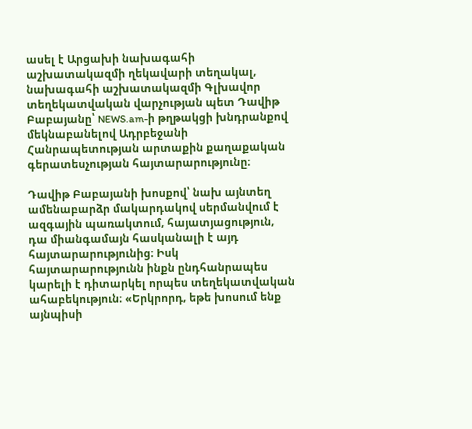ասել է Արցախի նախագահի աշխատակազմի ղեկավարի տեղակալ, նախագահի աշխատակազմի Գլխավոր տեղեկատվական վարչության պետ Դավիթ Բաբայանը՝ NEWS.am-ի թղթակցի խնդրանքով մեկնաբանելով Ադրբեջանի Հանրապետության արտաքին քաղաքական գերատեսչության հայտարարությունը։

Դավիթ Բաբայանի խոսքով՝ նախ այնտեղ ամենաբարձր մակարդակով սերմանվում է ազգային պառակտում, հայատյացություն, դա միանգամայն հասկանալի է այդ հայտարարությունից։ Իսկ հայտարարությունն ինքն ընդհանրապես կարելի է դիտարկել որպես տեղեկատվական ահաբեկություն։ «Երկրորդ, եթե խոսում ենք այնպիսի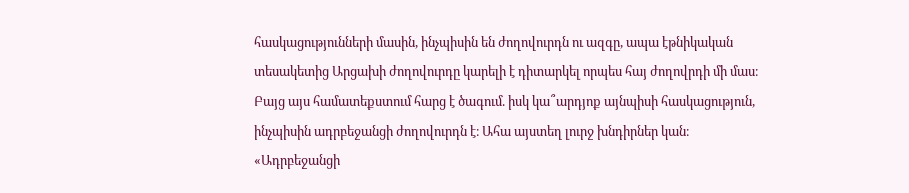հասկացությունների մասին, ինչպիսին են ժողովուրդն ու ազգը, ապա էթնիկական տեսակետից Արցախի ժողովուրդը կարելի է դիտարկել որպես հայ ժողովրդի մի մաս։ Բայց այս համատեքստում հարց է ծագում. իսկ կա՞արդյոք այնպիսի հասկացություն, ինչպիսին ադրբեջանցի ժողովուրդն է։ Ահա այստեղ լուրջ խնդիրներ կան։ «Ադրբեջանցի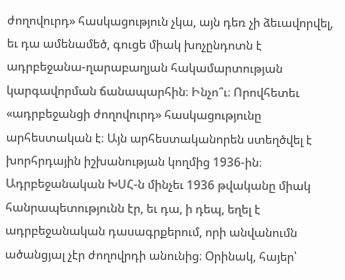ժողովուրդ» հասկացություն չկա, այն դեռ չի ձեւավորվել, եւ դա ամենամեծ, գուցե միակ խոչընդոտն է ադրբեջանա-ղարաբաղյան հակամարտության կարգավորման ճանապարհին։ Ինչո՞ւ։ Որովհետեւ «ադրբեջանցի ժողովուրդ» հասկացությունը արհեստական է։ Այն արհեստականորեն ստեղծվել է խորհրդային իշխանության կողմից 1936-ին։ Ադրբեջանական ԽՍՀ-ն մինչեւ 1936 թվականը միակ հանրապետությունն էր, եւ դա, ի դեպ, եղել է ադրբեջանական դասագրքերում, որի անվանումն ածանցյալ չէր ժողովրդի անունից։ Օրինակ, հայեր՝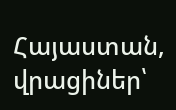Հայաստան, վրացիներ՝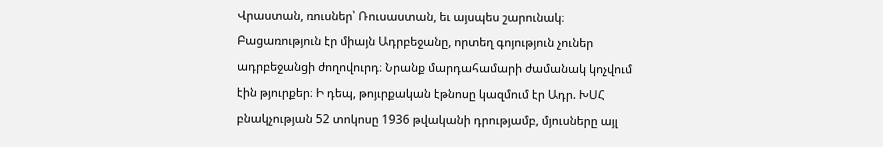Վրաստան, ռուսներ՝ Ռուսաստան, եւ այսպես շարունակ։ Բացառություն էր միայն Ադրբեջանը, որտեղ գոյություն չուներ ադրբեջանցի ժողովուրդ։ Նրանք մարդահամարի ժամանակ կոչվում էին թյուրքեր։ Ի դեպ, թոյւրքական էթնոսը կազմում էր Ադր. ԽՍՀ բնակչության 52 տոկոսը 1936 թվականի դրությամբ, մյուսները այլ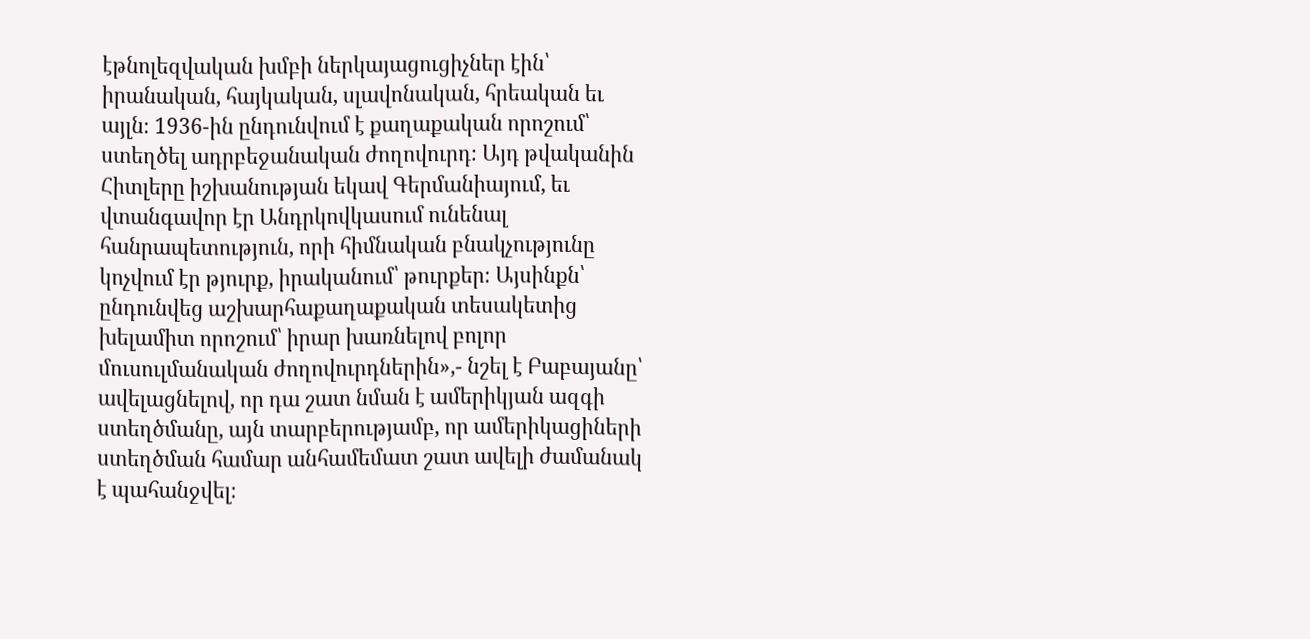էթնոլեզվական խմբի ներկայացուցիչներ էին՝ իրանական, հայկական, սլավոնական, հրեական եւ այլն։ 1936-ին ընդունվում է քաղաքական որոշում՝ ստեղծել ադրբեջանական ժողովուրդ։ Այդ թվականին Հիտլերը իշխանության եկավ Գերմանիայում, եւ վտանգավոր էր Անդրկովկասում ունենալ հանրապետություն, որի հիմնական բնակչությունը կոչվում էր թյուրք, իրականում՝ թուրքեր։ Այսինքն՝ ընդունվեց աշխարհաքաղաքական տեսակետից խելամիտ որոշում՝ իրար խառնելով բոլոր մուսուլմանական ժողովուրդներին»,- նշել է Բաբայանը՝ ավելացնելով, որ դա շատ նման է ամերիկյան ազգի ստեղծմանը, այն տարբերությամբ, որ ամերիկացիների ստեղծման համար անհամեմատ շատ ավելի ժամանակ է պահանջվել։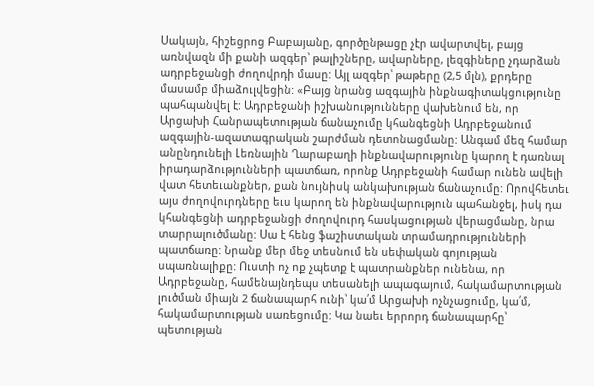Սակայն, հիշեցրոց Բաբայանը, գործընթացը չէր ավարտվել, բայց առնվազն մի քանի ազգեր՝ թալիշները, ավարները, լեզգիները չդարձան ադրբեջանցի ժողովրդի մասը: Այլ ազգեր՝ թաթերը (2,5 մլն), քրդերը մասամբ միաձուլվեցին: «Բայց նրանց ազգային ինքնագիտակցությունը պահպանվել է: Ադրբեջանի իշխանությունները վախենում են, որ Արցախի Հանրապետության ճանաչումը կհանգեցնի Ադրբեջանում ազգային-ազատագրական շարժման դետոնացմանը: Անգամ մեզ համար անընդունելի Լեռնային Ղարաբաղի ինքնավարությունը կարող է դառնալ իրադարձությունների պատճառ, որոնք Ադրբեջանի համար ունեն ավելի վատ հետեւանքներ, քան նույնիսկ անկախության ճանաչումը: Որովհետեւ այս ժողովուրդները եւս կարող են ինքնավարություն պահանջել, իսկ դա կհանգեցնի ադրբեջանցի ժողովուրդ հասկացության վերացմանը, նրա տարրալուծմանը: Սա է հենց ֆաշիստական տրամադրությունների պատճառը: Նրանք մեր մեջ տեսնում են սեփական գոյության սպառնալիքը: Ուստի ոչ ոք չպետք է պատրանքներ ունենա, որ Ադրբեջանը, համենայնդեպս տեսանելի ապագայում, հակամարտության լուծման միայն 2 ճանապարհ ունի՝ կա՛մ Արցախի ոչնչացումը, կա՛մ, հակամարտության սառեցումը: Կա նաեւ երրորդ ճանապարհը՝ պետության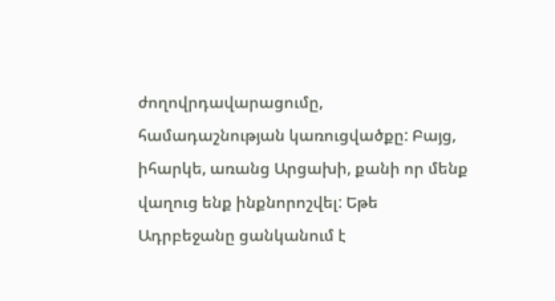ժողովրդավարացումը, համադաշնության կառուցվածքը: Բայց, իհարկե, առանց Արցախի, քանի որ մենք վաղուց ենք ինքնորոշվել: Եթե Ադրբեջանը ցանկանում է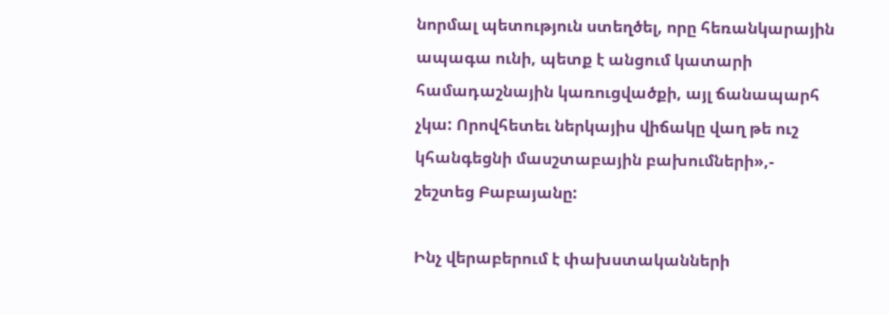նորմալ պետություն ստեղծել, որը հեռանկարային ապագա ունի, պետք է անցում կատարի համադաշնային կառուցվածքի, այլ ճանապարհ չկա: Որովհետեւ ներկայիս վիճակը վաղ թե ուշ կհանգեցնի մասշտաբային բախումների»,- շեշտեց Բաբայանը:

Ինչ վերաբերում է փախստականների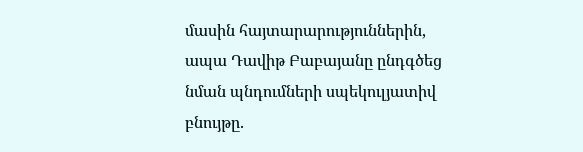մասին հայտարարություններին, ապա Դավիթ Բաբայանը ընդգծեց նման պնդումների սպեկուլյատիվ բնույթը.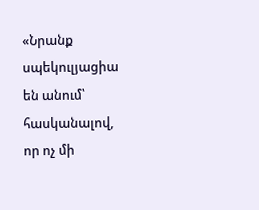«Նրանք սպեկուլյացիա են անում՝ հասկանալով, որ ոչ մի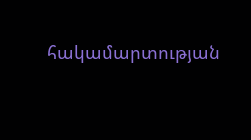հակամարտության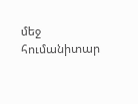մեջ հումանիտար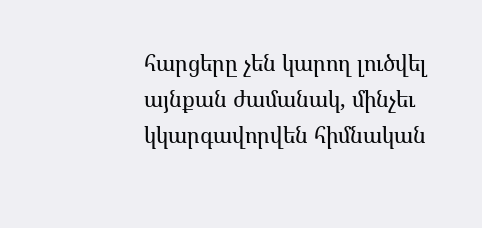հարցերը չեն կարող լուծվել այնքան ժամանակ, մինչեւ կկարգավորվեն հիմնական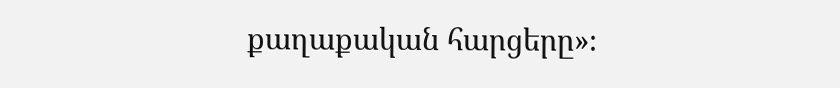քաղաքական հարցերը»։